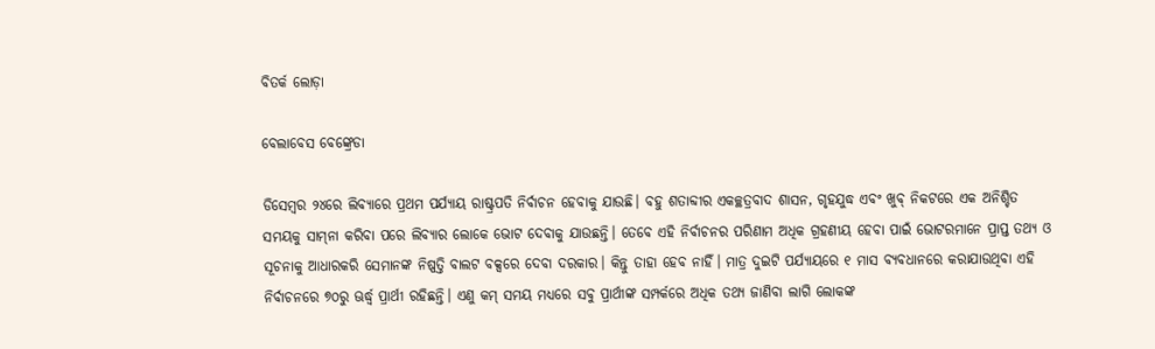ବିତର୍କ ଲୋଡ଼ା

ବେଲାବେସ ବେଙ୍କ୍ରେଡା

ଡିସେମ୍ବର ୨୪ରେ ଲିବ୍ୟାରେ ପ୍ରଥମ ପର୍ଯ୍ୟାୟ ରାଷ୍ଟ୍ରପତି ନିର୍ବାଚନ ହେବାକୁ ଯାଉଛି। ବହୁ ଶତାବ୍ଦୀର ଏକଚ୍ଛତ୍ରବାଦ ଶାସନ, ଗୃହଯୁଦ୍ଧ ଏବଂ ଖୁବ୍‌ ନିକଟରେ ଏକ ଅନିଶ୍ଚିତ ସମୟକୁ ସାମ୍‌ନା କରିବା ପରେ ଲିବ୍ୟାର ଲୋକେ ଭୋଟ ଦେବାକୁ ଯାଉଛନ୍ତି। ତେବେ ଏହି ନିର୍ବାଚନର ପରିଣାମ ଅଧିକ ଗ୍ରହଣୀୟ ହେବା ପାଇଁ ଭୋଟରମାନେ ପ୍ରାପ୍ତ ତଥ୍ୟ ଓ ସୂଚନାକୁ ଆଧାରକରି ସେମାନଙ୍କ ନିଷ୍ପତ୍ତି ବାଲଟ ବକ୍ସରେ ଦେବା ଦରକାର। କିନ୍ତୁ ତାହା ହେବ ନାହିଁ। ମାତ୍ର ଦୁଇଟି ପର୍ଯ୍ୟାୟରେ ୧ ମାସ ବ୍ୟବଧାନରେ କରାଯାଉଥିବା ଏହି ନିର୍ବାଚନରେ ୭୦ରୁ ଊର୍ଦ୍ଧ୍ୱ ପ୍ରାର୍ଥୀ ରହିଛନ୍ତି। ଏଣୁ କମ୍‌ ସମୟ ମଧ୍ୟରେ ସବୁ ପ୍ରାର୍ଥୀଙ୍କ ସମ୍ପର୍କରେ ଅଧିକ ତଥ୍ୟ ଜାଣିବା ଲାଗି ଲୋକଙ୍କ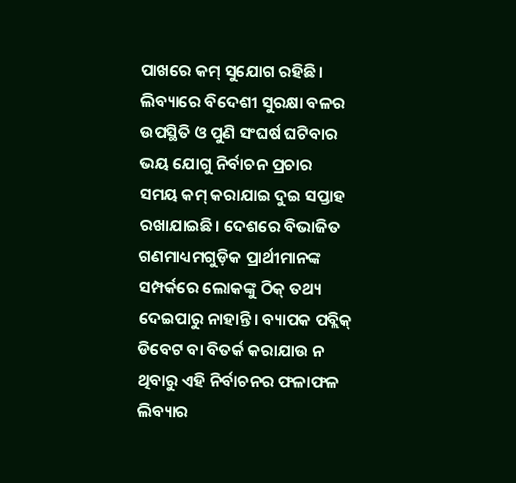ପାଖରେ କମ୍‌ ସୁଯୋଗ ରହିଛି। ଲିବ୍ୟାରେ ବିଦେଶୀ ସୁରକ୍ଷା ବଳର ଉପସ୍ଥିତି ଓ ପୁଣି ସଂଘର୍ଷ ଘଟିବାର ଭୟ ଯୋଗୁ ନିର୍ବାଚନ ପ୍ରଚାର ସମୟ କମ୍‌ କରାଯାଇ ଦୁଇ ସପ୍ତାହ ରଖାଯାଇଛି। ଦେଶରେ ବିଭାଜିତ ଗଣମାଧ୍ୟମଗୁଡ଼ିକ ପ୍ରାର୍ଥୀମାନଙ୍କ ସମ୍ପର୍କରେ ଲୋକଙ୍କୁ ଠିକ୍‌ ତଥ୍ୟ ଦେଇପାରୁ ନାହାନ୍ତି। ବ୍ୟାପକ ପବ୍ଲିକ୍‌ ଡିବେଟ ବା ବିତର୍କ କରାଯାଉ ନ ଥିବାରୁ ଏହି ନିର୍ବାଚନର ଫଳାଫଳ ଲିବ୍ୟାର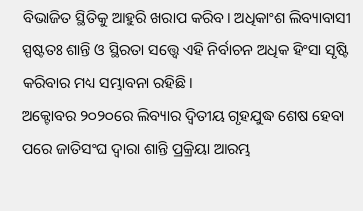ବିଭାଜିତ ସ୍ଥିତିକୁ ଆହୁରି ଖରାପ କରିବ। ଅଧିକାଂଶ ଲିବ୍ୟାବାସୀ ସ୍ପଷ୍ଟତଃ ଶାନ୍ତି ଓ ସ୍ଥିରତା ସତ୍ତ୍ୱେ ଏହି ନିର୍ବାଚନ ଅଧିକ ହିଂସା ସୃଷ୍ଟି କରିବାର ମଧ୍ୟ ସମ୍ଭାବନା ରହିଛି।
ଅକ୍ଟୋବର ୨୦୨୦ରେ ଲିବ୍ୟାର ଦ୍ୱିତୀୟ ଗୃହଯୁଦ୍ଧ ଶେଷ ହେବା ପରେ ଜାତିସଂଘ ଦ୍ୱାରା ଶାନ୍ତି ପ୍ରକ୍ରିୟା ଆରମ୍ଭ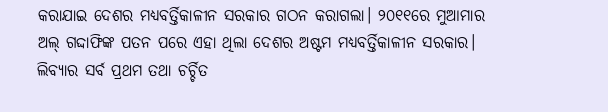କରାଯାଇ ଦେଶର ମଧ୍ୟବର୍ତ୍ତିକାଳୀନ ସରକାର ଗଠନ କରାଗଲା। ୨୦୧୧ରେ ମୁଆମାର ଅଲ୍‌ ଗଦ୍ଦାଫିଙ୍କ ପତନ ପରେ ଏହା ଥିଲା ଦେଶର ଅଷ୍ଟମ ମଧ୍ୟବର୍ତ୍ତିକାଳୀନ ସରକାର। ଲିବ୍ୟାର ସର୍ବ ପ୍ରଥମ ତଥା ଚର୍ଚ୍ଚିତ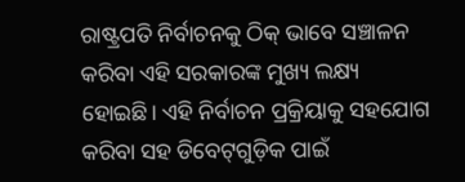ରାଷ୍ଟ୍ରପତି ନିର୍ବାଚନକୁ ଠିକ୍‌ ଭାବେ ସଞ୍ଚାଳନ କରିବା ଏହି ସରକାରଙ୍କ ମୁଖ୍ୟ ଲକ୍ଷ୍ୟ ହୋଇଛି। ଏହି ନିର୍ବାଚନ ପ୍ରକ୍ରିୟାକୁ ସହଯୋଗ କରିବା ସହ ଡିବେଟ୍‌ଗୁଡ଼ିକ ପାଇଁ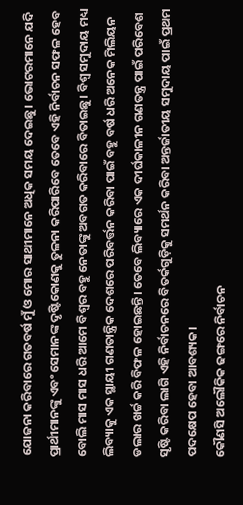ଯୋଜନା କରିବାରେ ଗତବର୍ଷ ମୁଁ ଓ ମୋର ସାଥୀମାନେ ଅଧିକ ସମୟ ଦେଇଛୁ। ଭୋଟରମାନେ ଯଦି ପ୍ରାର୍ଥୀମାନଙ୍କୁ ଏବଂ ସେମାନଙ୍କ ଦୃଷ୍ଟିକୋଣକୁ ତୁଳନା କରିପାରିବେ ତେବେ ଏହି ନିର୍ବାଚନ ସଫଳ ହେବ ବୋଲି ମାସ ମାସ ଧରି ଆମେ ବିଶ୍ୱର ବହୁ ନେତାଙ୍କୁ ଅବଗତ କରିବାରେ ବିତାଇଛୁ। ବିଶ୍ୱ ସମୁଦାୟ ମଧ୍ୟ ଲିବ୍ୟାକୁ ଏକ ସ୍ଥାୟୀ ଗଣତାନ୍ତ୍ରିକ ଦେଶରେ ପରିବର୍ତ୍ତନ କରିବା ପାଇଁ ବହୁ ବର୍ଷ ଧରି ଅନେକ ମିଲିୟନ ଡଲାର ଖର୍ଚ୍ଚ କରି ବିଫଳ ହୋଇଛନ୍ତି। ତେବେ ଲିବ୍ୟାରେ ଏକ ଦୀର୍ଘକାଳୀନ ଗଣତନ୍ତ୍ର ପାଇଁ ପରିବେଶ ସୃଷ୍ଟି କରିବା ଲାଗି ଏହି ନିର୍ବାଚନରେ ବିତର୍କଗୁଡ଼ିକୁ ସମର୍ଥନ କରିବା ଅନ୍ତର୍ଜାତୀୟ ସମୁଦାୟ ପାଇଁ ପ୍ରଥମ ପଦକ୍ଷେପ ହେବା ଆବଶ୍ୟକ।
କୌଣସି ଅଲୌକିକ ଢଙ୍ଗରେ ନିର୍ବାଚନ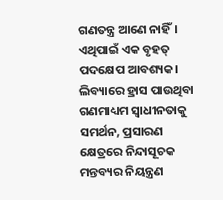ଗଣତନ୍ତ୍ର ଆଣେ ନାହିଁ। ଏଥିପାଇଁ ଏକ ବୃହତ୍‌ ପଦକ୍ଷେପ ଆବଶ୍ୟକ। ଲିବ୍ୟାରେ ହ୍ରାସ ପାଉଥିବା ଗଣମାଧ୍ୟମ ସ୍ବାଧୀନତାକୁ ସମର୍ଥନ, ପ୍ରସାରଣ କ୍ଷେତ୍ରରେ ନିନ୍ଦାସୂଚକ ମନ୍ତବ୍ୟର ନିୟନ୍ତ୍ରଣ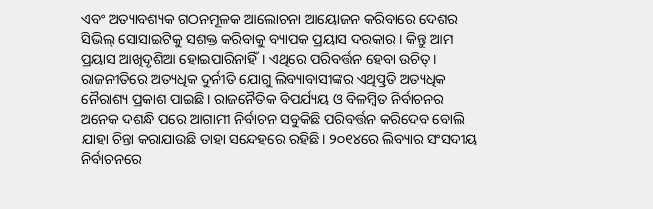ଏବଂ ଅତ୍ୟାବଶ୍ୟକ ଗଠନମୂଳକ ଆଲୋଚନା ଆୟୋଜନ କରିବାରେ ଦେଶର ସିଭିଲ୍‌ ସୋସାଇଟିକୁ ସଶକ୍ତ କରିବାକୁ ବ୍ୟାପକ ପ୍ରୟାସ ଦରକାର। କିନ୍ତୁ ଆମ ପ୍ରୟାସ ଆଖିଦୃଶିଆ ହୋଇପାରିନାହିଁ। ଏଥିରେ ପରିବର୍ତ୍ତନ ହେବା ଉଚିତ୍‌। ରାଜନୀତିରେ ଅତ୍ୟଧିକ ଦୁର୍ନୀତି ଯୋଗୁ ଲିବ୍ୟାବାସୀଙ୍କର ଏଥିତ୍ପ୍ରତି ଅତ୍ୟଧିକ ନୈରାଶ୍ୟ ପ୍ରକାଶ ପାଇଛି। ରାଜନୈତିକ ବିପର୍ଯ୍ୟୟ ଓ ବିଳମ୍ବିତ ନିର୍ବାଚନର ଅନେକ ଦଶନ୍ଧି ପରେ ଆଗାମୀ ନିର୍ବାଚନ ସବୁକିଛି ପରିବର୍ତ୍ତନ କରିଦେବ ବୋଲି ଯାହା ଚିନ୍ତା କରାଯାଉଛି ତାହା ସନ୍ଦେହରେ ରହିଛି। ୨୦୧୪ରେ ଲିବ୍ୟାର ସଂସଦୀୟ ନିର୍ବାଚନରେ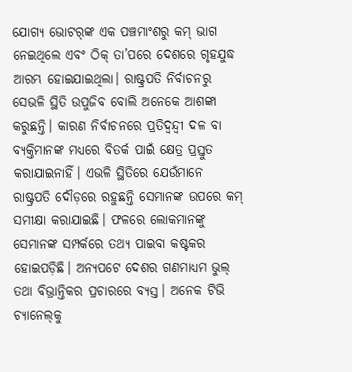ଯୋଗ୍ୟ ଭୋଟର୍‌ଙ୍କ ଏକ ପଞ୍ଚମାଂଶରୁ କମ୍‌ ଭାଗ ନେଇଥିଲେ ଏବଂ ଠିକ୍‌ ତା’ପରେ ଦେଶରେ ଗୃହଯୁଦ୍ଧ ଆରମ୍ଭ ହୋଇଯାଇଥିଲା। ରାଷ୍ଟ୍ରପତି ନିର୍ବାଚନରୁ ସେଭଳି ସ୍ଥିତି ଉପୁଜିବ ବୋଲି ଅନେକେ ଆଶଙ୍କା କରୁଛନ୍ତି। କାରଣ ନିର୍ବାଚନରେ ପ୍ରତିଦ୍ୱନ୍ଦ୍ୱୀ ଦଳ ବା ବ୍ୟକ୍ତିମାନଙ୍କ ମଧ୍ୟରେ ବିତର୍କ ପାଇଁ କ୍ଷେତ୍ର ପ୍ରସ୍ତୁତ କରାଯାଇନାହିଁ। ଏଭଳି ସ୍ଥିତିରେ ଯେଉଁମାନେ ରାଷ୍ଟ୍ରପତି ଦୌଡ଼ରେ ରହୁଛନ୍ତି ସେମାନଙ୍କ ଉପରେ କମ୍‌ ସମୀକ୍ଷା କରାଯାଇଛି। ଫଳରେ ଲୋକମାନଙ୍କୁ ସେମାନଙ୍କ ସମ୍ପର୍କରେ ତଥ୍ୟ ପାଇବା କଷ୍ଟକର ହୋଇପଡ଼ିଛି। ଅନ୍ୟପଟେ ଦେଶର ଗଣମାଧ୍ୟମ ଭୁଲ୍‌ ତଥା ବିଭ୍ରାନ୍ତିକର ପ୍ରଚାରରେ ବ୍ୟସ୍ତ। ଅନେକ ଟିଭି ଚ୍ୟାନେଲ୍‌କୁ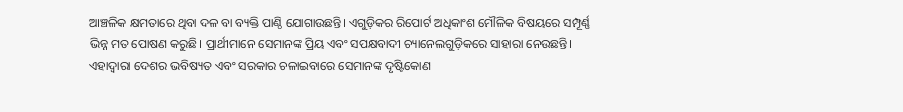ଆଞ୍ଚଳିକ କ୍ଷମତାରେ ଥିବା ଦଳ ବା ବ୍ୟକ୍ତି ପାଣ୍ଠି ଯୋଗାଉଛନ୍ତି। ଏଗୁଡ଼ିକର ରିପୋର୍ଟ ଅଧିକାଂଶ ମୌଳିକ ବିଷୟରେ ସମ୍ପୂର୍ଣ୍ଣ ଭିନ୍ନ ମତ ପୋଷଣ କରୁଛି। ପ୍ରାର୍ଥୀମାନେ ସେମାନଙ୍କ ପ୍ରିୟ ଏବଂ ସପକ୍ଷବାଦୀ ଚ୍ୟାନେଲଗୁଡ଼ିକରେ ସାହାରା ନେଉଛନ୍ତି। ଏହାଦ୍ୱାରା ଦେଶର ଭବିଷ୍ୟତ ଏବଂ ସରକାର ଚଳାଇବାରେ ସେମାନଙ୍କ ଦୃଷ୍ଟିକୋଣ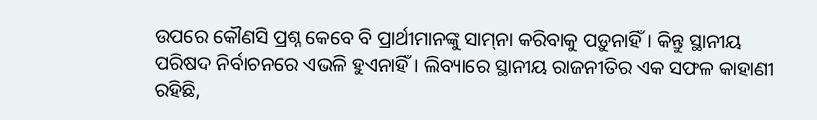ଉପରେ କୌଣସି ପ୍ରଶ୍ନ କେବେ ବି ପ୍ରାର୍ଥୀମାନଙ୍କୁ ସାମ୍‌ନା କରିବାକୁ ପଡ଼ୁନାହିଁ। କିନ୍ତୁ ସ୍ଥାନୀୟ ପରିଷଦ ନିର୍ବାଚନରେ ଏଭଳି ହୁଏନାହିଁ। ଲିବ୍ୟାରେ ସ୍ଥାନୀୟ ରାଜନୀତିର ଏକ ସଫଳ କାହାଣୀ ରହିଛି,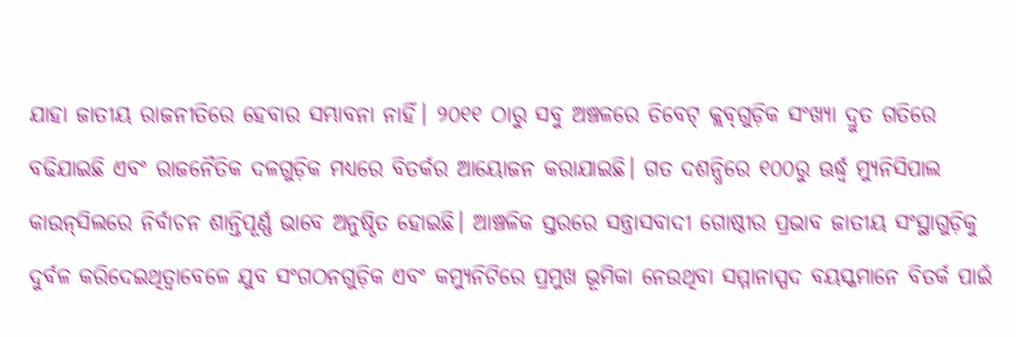ଯାହା ଜାତୀୟ ରାଜନୀତିରେ ହେବାର ସମ୍ଭାବନା ନାହିଁ। ୨୦୧୧ ଠାରୁ ସବୁ ଅଞ୍ଚଳରେ ଡିବେଟ୍‌ କ୍ଲବ୍‌ଗୁଡ଼ିକ ସଂଖ୍ୟା ଦ୍ରୁତ ଗତିରେ ବଢିଯାଇଛି ଏବଂ ରାଜନୈତିକ ଦଳଗୁଡ଼ିକ ମଧ୍ୟରେ ବିତର୍କର ଆୟୋଜନ କରାଯାଇଛି। ଗତ ଦଶନ୍ଧିରେ ୧୦୦ରୁ ଊର୍ଦ୍ଧ୍ୱ ମ୍ୟୁନିସିପାଲ କାଉନ୍‌ସିଲରେ ନିର୍ବାଚନ ଶାନ୍ତିପୂର୍ଣ୍ଣ ଭାବେ ଅନୁଷ୍ଠିତ ହୋଇଛି। ଆଞ୍ଚଳିକ ସ୍ତରରେ ସନ୍ତ୍ରାସବାଦୀ ଗୋଷ୍ଠୀର ପ୍ରଭାବ ଜାତୀୟ ସଂସ୍ଥାଗୁଡ଼ିକୁ ଦୁର୍ବଳ କରିଦେଇଥିତ୍ବାବେଳେ ଯୁବ ସଂଗଠନଗୁଡ଼ିକ ଏବଂ କମ୍ୟୁନିଟିରେ ପ୍ରମୁଖ ଭୂମିକା ନେଉଥିବା ସମ୍ମାନାସ୍ପଦ ବୟସ୍କମାନେ ବିତର୍କ ପାଇଁ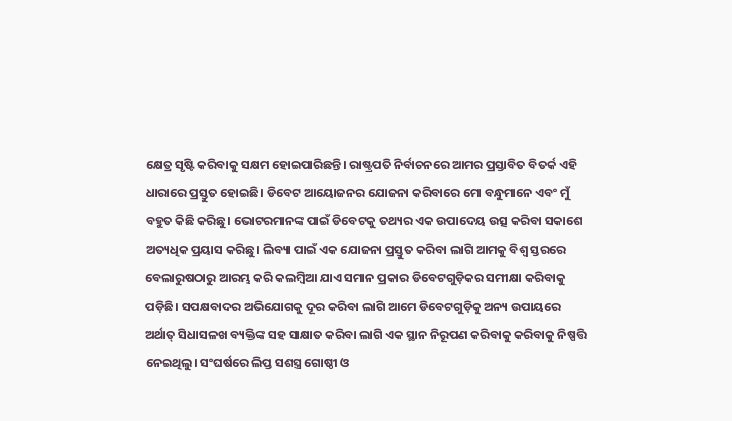କ୍ଷେତ୍ର ସୃଷ୍ଟି କରିବାକୁ ସକ୍ଷମ ହୋଇପାରିଛନ୍ତି। ରାଷ୍ଟ୍ରପତି ନିର୍ବାଚନରେ ଆମର ପ୍ରସ୍ତାବିତ ବିତର୍କ ଏହି ଧାରାରେ ପ୍ରସ୍ତୁତ ହୋଇଛି। ଡିବେଟ ଆୟୋଜନର ଯୋଜନା କରିବାରେ ମୋ ବନ୍ଧୁମାନେ ଏବଂ ମୁଁ ବହୁତ କିଛି କରିଛୁ। ଭୋଟରମାନଙ୍କ ପାଇଁ ଡିବେଟକୁ ତଥ୍ୟର ଏକ ଉପାଦେୟ ଉତ୍ସ କରିବା ସକାଶେ ଅତ୍ୟଧିକ ପ୍ରୟାସ କରିଛୁ। ଲିବ୍ୟା ପାଇଁ ଏକ ଯୋଜନା ପ୍ରସ୍ତୁତ କରିବା ଲାଗି ଆମକୁ ବିଶ୍ୱ ସ୍ତରରେ ବେଲାରୁଷଠାରୁ ଆରମ୍ଭ କରି କଲମ୍ବିଆ ଯାଏ ସମାନ ପ୍ରକାର ଡିବେଟଗୁଡ଼ିକର ସମୀକ୍ଷା କରିବାକୁ ପଡ଼ିଛି। ସପକ୍ଷବାଦର ଅଭିଯୋଗକୁ ଦୂର କରିବା ଲାଗି ଆମେ ଡିବେଟଗୁଡ଼ିକୁ ଅନ୍ୟ ଉପାୟରେ ଅର୍ଥାତ୍‌ ସିଧାସଳଖ ବ୍ୟକ୍ତିଙ୍କ ସହ ସାକ୍ଷାତ କରିବା ଲାଗି ଏକ ସ୍ଥାନ ନିରୂପଣ କରିବାକୁ କରିବାକୁ ନିଷ୍ପତ୍ତି ନେଇଥିଲୁ। ସଂଘର୍ଷରେ ଲିପ୍ତ ସଶସ୍ତ୍ର ଗୋଷ୍ଠୀ ଓ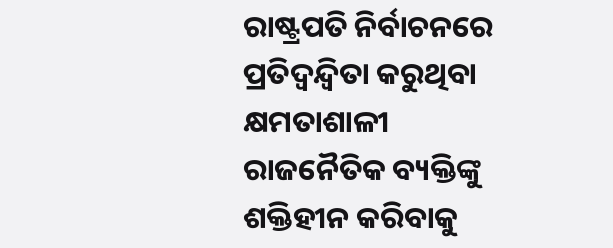ରାଷ୍ଟ୍ରପତି ନିର୍ବାଚନରେ ପ୍ରତିଦ୍ୱନ୍ଦ୍ୱିତା କରୁଥିବା କ୍ଷମତାଶାଳୀ ରାଜନୈତିକ ବ୍ୟକ୍ତିଙ୍କୁ ଶକ୍ତିହୀନ କରିବାକୁ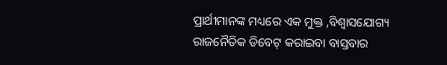ପ୍ରାର୍ଥୀମାନଙ୍କ ମଧ୍ୟରେ ଏକ ମୁକ୍ତ ,ବିଶ୍ୱାସଯୋଗ୍ୟ ରାଜନୈତିକ ଡିବେଟ୍‌ କରାଇବା ବାସ୍ତବାର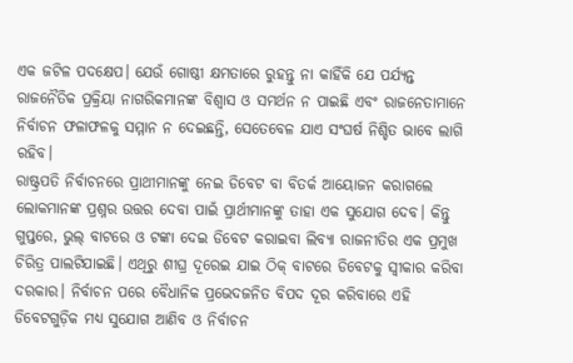ଏକ ଜଟିଳ ପଦକ୍ଷେପ। ଯେଉଁ ଗୋଷ୍ଠୀ କ୍ଷମତାରେ ରୁହନ୍ତୁ ନା କାହିଁକି ଯେ ପର୍ଯ୍ୟନ୍ତ ରାଜନୈତିକ ପ୍ରକ୍ରିୟା ନାଗରିକମାନଙ୍କ ବିଶ୍ୱାସ ଓ ସମର୍ଥନ ନ ପାଇଛି ଏବଂ ରାଜନେତାମାନେ ନିର୍ବାଚନ ଫଳାଫଳକୁ ସମ୍ମାନ ନ ଦେଇଛନ୍ତି, ସେତେବେଳ ଯାଏ ସଂଘର୍ଷ ନିଶ୍ଚିତ ଭାବେ ଲାଗି ରହିବ।
ରାଷ୍ଟ୍ରପତି ନିର୍ବାଚନରେ ପ୍ରାଥୀମାନଙ୍କୁ ନେଇ ଡିବେଟ ବା ବିତର୍କ ଆୟୋଜନ କରାଗଲେ ଲୋକମାନଙ୍କ ପ୍ରଶ୍ନର ଉତ୍ତର ଦେବା ପାଇଁ ପ୍ରାର୍ଥୀମାନଙ୍କୁ ତାହା ଏକ ସୁଯୋଗ ଦେବ। କିନ୍ତୁ ଗୁପ୍ତରେ, ଭୁଲ୍‌ ବାଟରେ ଓ ଟଙ୍କା ଦେଇ ଡିବେଟ କରାଇବା ଲିବ୍ୟା ରାଜନୀତିର ଏକ ପ୍ରମୁଖ ଚିରିତ୍ର ପାଲଟିଯାଇଛି। ଏଥିରୁ ଶୀଘ୍ର ଦୂରେଇ ଯାଇ ଠିକ୍‌ ବାଟରେ ଡିବେଟକୁ ସ୍ବୀକାର କରିବା ଦରକାର। ନିର୍ବାଚନ ପରେ ବୈଧାନିକ ପ୍ରଭେଦଜନିତ ବିପଦ ଦୂର କରିବାରେ ଏହି ଡିବେଟଗୁଡ଼ିକ ମଧ୍ୟ ସୁଯୋଗ ଆଣିବ ଓ ନିର୍ବାଚନ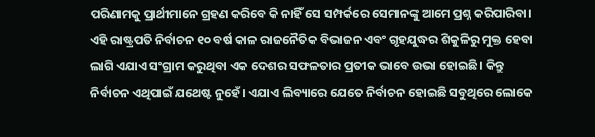ପରିଣାମକୁ ପ୍ରାର୍ଥୀମାନେ ଗ୍ରହଣ କରିବେ କି ନାହିଁ ସେ ସମ୍ପର୍କରେ ସେମାନଙ୍କୁ ଆମେ ପ୍ରଶ୍ନ କରିପାରିବା। ଏହି ରାଷ୍ଟ୍ରପତି ନିର୍ବାଚନ ୧୦ ବର୍ଷ କାଳ ରାଜନୈତିକ ବିଭାଜନ ଏବଂ ଗୃହଯୁଦ୍ଧର ଶିକୁଳିରୁ ମୁକ୍ତ ହେବା ଲାଗି ଏଯାଏ ସଂଗ୍ରାମ କରୁଥିବା ଏକ ଦେଶର ସଫଳତାର ପ୍ରତୀକ ଭାବେ ଉଭା ହୋଇଛି। କିନ୍ତୁ ନିର୍ବାଚନ ଏଥିପାଇଁ ଯଥେଷ୍ଟ ନୁହେଁ। ଏଯାଏ ଲିବ୍ୟାରେ ଯେତେ ନିର୍ବାଚନ ହୋଇଛି ସବୁଥିରେ ଲୋକେ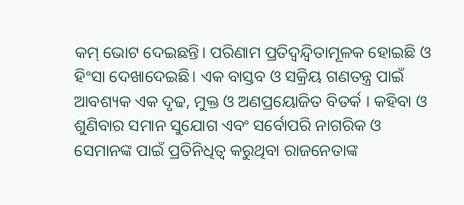କମ୍‌ ଭୋଟ ଦେଇଛନ୍ତି। ପରିଣାମ ପ୍ରତିଦ୍ୱନ୍ଦ୍ୱିତାମୂଳକ ହୋଇଛି ଓ ହିଂସା ଦେଖାଦେଇଛି। ଏକ ବାସ୍ତବ ଓ ସକ୍ରିୟ ଗଣତନ୍ତ୍ର ପାଇଁ ଆବଶ୍ୟକ ଏକ ଦୃଢ, ମୁକ୍ତ ଓ ଅଣପ୍ରୟୋଜିତ ବିତର୍କ । କହିବା ଓ ଶୁଣିବାର ସମାନ ସୁଯୋଗ ଏବଂ ସର୍ବୋପରି ନାଗରିକ ଓ ସେମାନଙ୍କ ପାଇଁ ପ୍ରତିନିଧିତ୍ୱ କରୁଥିବା ରାଜନେତାଙ୍କ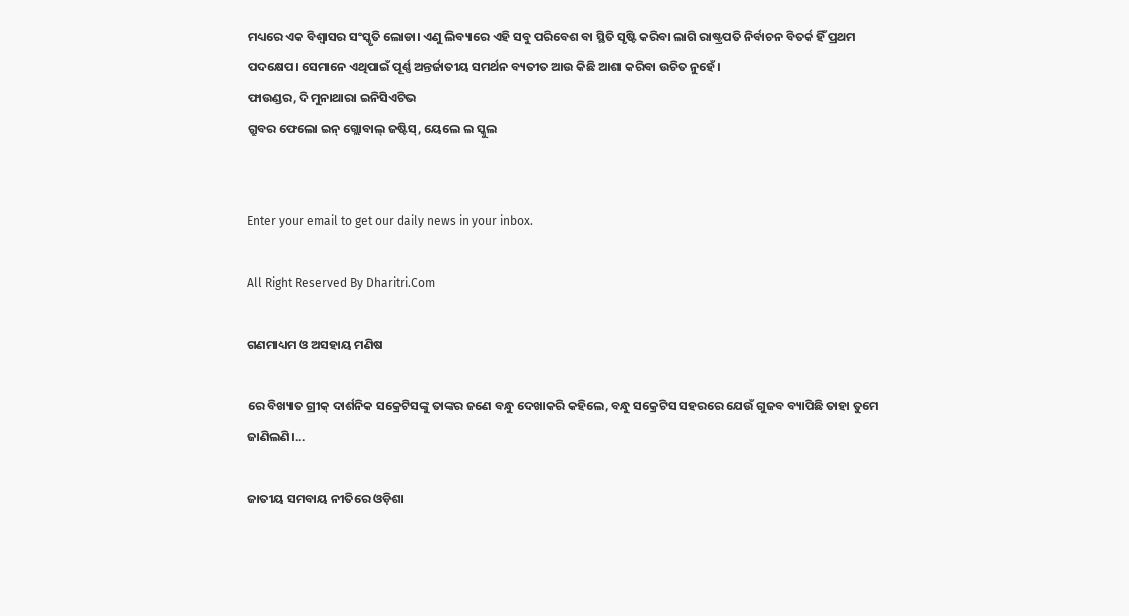ମଧ୍ୟରେ ଏକ ବିଶ୍ୱାସର ସଂସ୍କୃତି ଲୋଡା। ଏଣୁ ଲିବ୍ୟାରେ ଏହି ସବୁ ପରିବେଶ ବା ସ୍ଥିତି ସୃଷ୍ଟି କରିବା ଲାଗି ରାଷ୍ଟ୍ରପତି ନିର୍ବାଚନ ବିତର୍କ ହିଁ ପ୍ରଥମ ପଦକ୍ଷେପ। ସେମାନେ ଏଥିପାଇଁ ପୂର୍ଣ୍ଣ ଅନ୍ତର୍ଜାତୀୟ ସମର୍ଥନ ବ୍ୟତୀତ ଆଉ କିଛି ଆଶା କରିବା ଉଚିତ ନୁହେଁ।
ଫାଉଣ୍ଡର, ଦି ମୁନାଥାରା ଇନିସିଏଟିଭ
ଗ୍ରୁବର ଫେଲୋ ଇନ୍‌ ଗ୍ଲୋବାଲ୍‌ ଜଷ୍ଟିସ୍‌, ୟେଲେ ଲ ସ୍କୁଲ


Enter your email to get our daily news in your inbox.

All Right Reserved By Dharitri.Com

ଗଣମାଧ୍ୟମ ଓ ଅସହାୟ ମଣିଷ

ରେ ବିଖ୍ୟାତ ଗ୍ରୀକ୍‌ ଦାର୍ଶନିକ ସକ୍ରେଟିସଙ୍କୁ ତାଙ୍କର ଜଣେ ବନ୍ଧୁ ଦେଖାକରି କହିଲେ, ବନ୍ଧୁ ସକ୍ରେଟିସ ସହରରେ ଯେଉଁ ଗୁଜବ ବ୍ୟାପିଛି ତାହା ତୁମେ ଜାଣିଲଣି।...

ଜାତୀୟ ସମବାୟ ନୀତିରେ ଓଡ଼ିଶା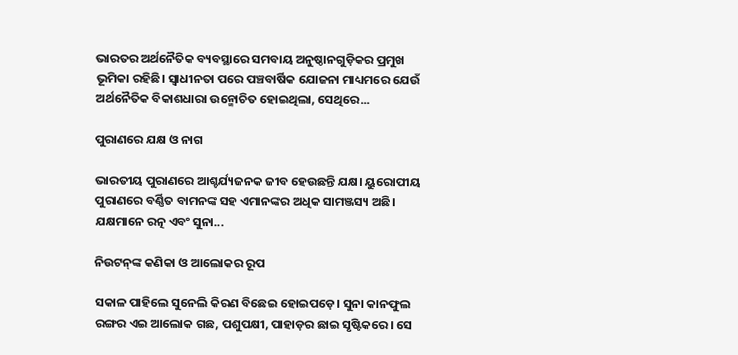ଭାରତର ଅର୍ଥନୈତିକ ବ୍ୟବସ୍ଥାରେ ସମବାୟ ଅନୁଷ୍ଠାନଗୁଡ଼ିକର ପ୍ରମୁଖ ଭୂମିକା ରହିଛି। ସ୍ବାଧୀନତା ପରେ ପଞ୍ଚବାର୍ଷିକ ଯୋଜନା ମାଧ୍ୟମରେ ଯେଉଁ ଅର୍ଥନୈତିକ ବିକାଶଧାରା ଉନ୍ମୋଚିତ ହୋଇଥିଲା, ସେଥିରେ...

ପୁରାଣରେ ଯକ୍ଷ ଓ ନାଗ

ଭାରତୀୟ ପୁରାଣରେ ଆଶ୍ଚର୍ଯ୍ୟଜନକ ଜୀବ ହେଉଛନ୍ତି ଯକ୍ଷ। ୟୁରୋପୀୟ ପୁରାଣରେ ବର୍ଣ୍ଣିତ ବାମନଙ୍କ ସହ ଏମାନଙ୍କର ଅଧିକ ସାମଞ୍ଜସ୍ୟ ଅଛି। ଯକ୍ଷମାନେ ରତ୍ନ ଏବଂ ସୁନା...

ନିଉଟନ୍‌ଙ୍କ କଣିକା ଓ ଆଲୋକର ରୂପ

ସକାଳ ପାହିଲେ ସୁନେଲି କିରଣ ବିଛେଇ ହୋଇପଡ଼େ। ସୁନା କାନଫୁଲ ରଙ୍ଗର ଏଇ ଆଲୋକ ଗଛ, ପଶୁପକ୍ଷୀ, ପାହାଡ଼ର ଛାଇ ସୃଷ୍ଟିକରେ। ସେ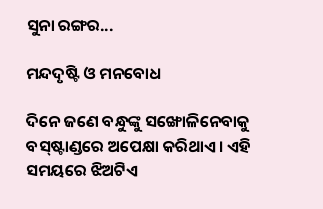ସୁନା ରଙ୍ଗର...

ମନ୍ଦଦୃଷ୍ଟି ଓ ମନବୋଧ

ଦିନେ ଜଣେ ବନ୍ଧୁଙ୍କୁ ସଙ୍ଖୋଳିନେବାକୁ ବସ୍‌ଷ୍ଟାଣ୍ଡରେ ଅପେକ୍ଷା କରିଥାଏ। ଏହି ସମୟରେ ଝିଅଟିଏ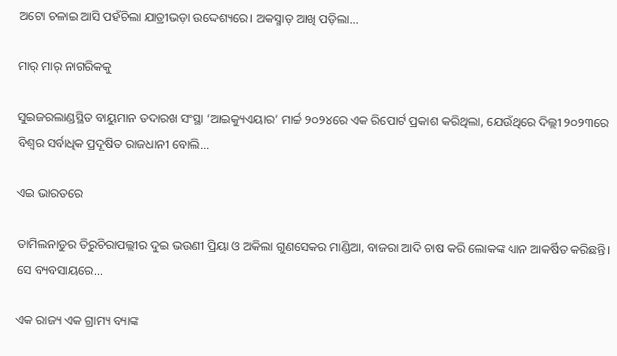ଅଟୋ ଚଳାଇ ଆସି ପହଁଚିଲା ଯାତ୍ରୀଭଡ଼ା ଉଦ୍ଦେଶ୍ୟରେ। ଅକସ୍ମାତ୍‌ ଆଖି ପଡ଼ିଲା...

ମାର୍‌ ମାର୍‌ ନାଗରିକକୁ

ସୁଇଜରଲାଣ୍ଡସ୍ଥିତ ବାୟୁମାନ ତଦାରଖ ସଂସ୍ଥା ‘ଆଇକ୍ୟୁଏୟାର’ ମାର୍ଚ୍ଚ ୨୦୨୪ରେ ଏକ ରିପୋର୍ଟ ପ୍ରକାଶ କରିଥିଲା, ଯେଉଁଥିରେ ଦିଲ୍ଲୀ ୨୦୨୩ରେ ବିଶ୍ୱର ସର୍ବାଧିକ ପ୍ରଦୂଷିତ ରାଜଧାନୀ ବୋଲି...

ଏଇ ଭାରତରେ

ତାମିଲନାଡୁର ତିରୁଚିରାପଲ୍ଲୀର ଦୁଇ ଭଉଣୀ ପ୍ରିୟା ଓ ଅକିଲା ଗୁଣସେକର ମାଣ୍ଡିଆ, ବାଜରା ଆଦି ଚାଷ କରି ଲୋକଙ୍କ ଧ୍ୟାନ ଆକର୍ଷିତ କରିଛନ୍ତି। ସେ ବ୍ୟବସାୟରେ...

ଏକ ରାଜ୍ୟ ଏକ ଗ୍ରାମ୍ୟ ବ୍ୟାଙ୍କ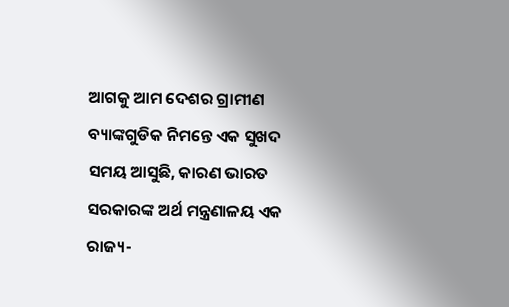ଆଗକୁ ଆମ ଦେଶର ଗ୍ରାମୀଣ ବ୍ୟାଙ୍କଗୁଡିକ ନିମନ୍ତେ ଏକ ସୁଖଦ ସମୟ ଆସୁଛି, କାରଣ ଭାରତ ସରକାରଙ୍କ ଅର୍ଥ ମନ୍ତ୍ରଣାଳୟ ଏକ ରାଜ୍ୟ-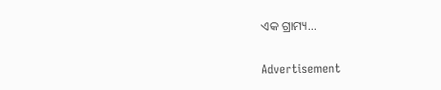ଏକ ଗ୍ରାମ୍ୟ...

Advertisement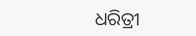ଧରିତ୍ରୀ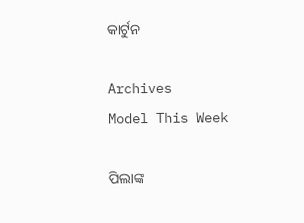କାର୍ଟୁନ

Archives
Model This Week

ପିଲାଙ୍କ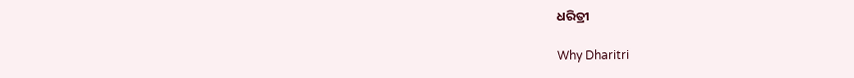ଧରିତ୍ରୀ

Why Dharitri